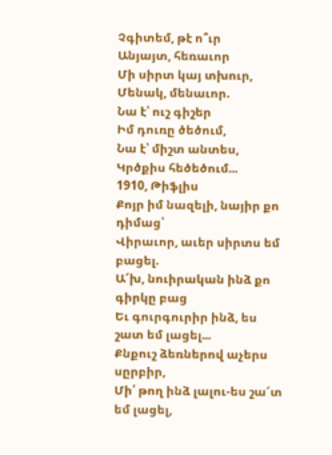Չգիտեմ, թէ ո՞ւր
Անյայտ, հեռաւոր
Մի սիրտ կայ տխուր,
Մենակ, մենաւոր.
Նա է՝ ուշ գիշեր
Իմ դուռը ծեծում,
Նա է՝ միշտ անտես,
Կրծքիս հեծեծում...
1910, Թիֆլիս
Քոյր իմ նազելի, նայիր քո դիմաց՝
Վիրաւոր, աւեր սիրտս եմ բացել.
Ա՜խ, նուիրական ինձ քո գիրկը բաց
Եւ գուրգուրիր ինձ, ես շատ եմ լացել...
Քնքուշ ձեռներով աչերս սըրբիր,
Մի՛ թող ինձ լալու-ես շա՜տ եմ լացել,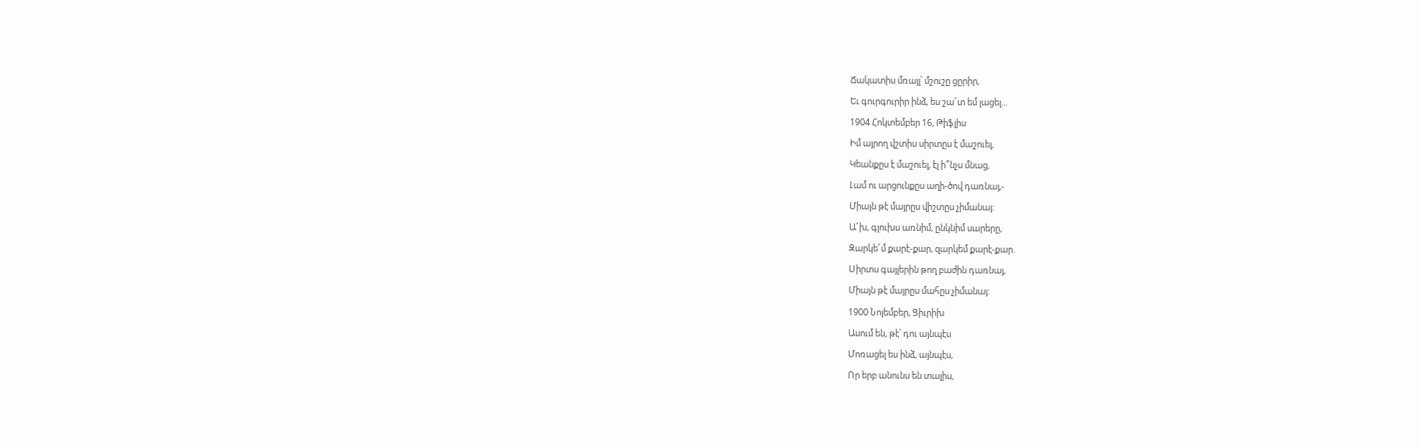Ճակատիս մռայլ՝ մշուշը ցըրիր,
Եւ գուրգուրիր ինձ, ես շա՜տ եմ լացել...
1904 Հոկտեմբեր 16, Թիֆլիս
Իմ այրող վշտիս սիրտըս է մաշուել,
Կեանքըս է մաշուել, էլ ի՞նչս մնաց,
Լամ ու արցունքըս աղի-ծով դառնայ,-
Միայն թէ մայրըս վիշտըս չիմանայ:
Ա՜խ, գլուխս առնիմ, ընկնիմ սարերը,
Զարկե՜մ քարէ-քար, զարկեմ քարէ-քար.
Սիրտս գայլերին թող բաժին դառնայ,
Միայն թէ մայրըս մահըս չիմանայ:
1900 Նոյեմբեր, Ցիւրիխ
Ասում են, թէ՝ դու այնպէս
Մոռացել ես ինձ, այնպէս,
Որ երբ անունս են տալիս,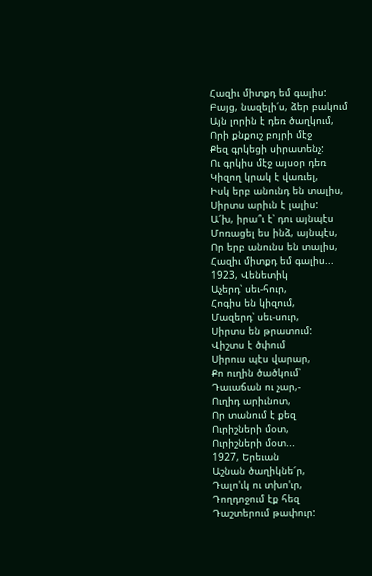Հազիւ միտքդ եմ գալիս:
Բայց, նազելի՛ս, ձեր բակում
Այն լորին է դեռ ծաղկում,
Որի քնքուշ բոյրի մէջ
Քեզ գրկեցի սիրատենչ:
Ու գրկիս մէջ այսօր դեռ
Կիզող կրակ է վառւել,
Իսկ երբ անունդ են տալիս,
Սիրտս արիւն է լալիս:
Ա՜խ, իրա՞ւ է՝ դու այնպէս
Մոռացել ես ինձ, այնպէս,
Որ երբ անունս են տալիս,
Հազիւ միտքդ եմ գալիս...
1923, Վենետիկ
Աչերդ՝ սեւ-հուր,
Հոգիս են կիզում,
Մազերդ՝ սեւ-սուր,
Սիրտս են թրատում:
Վիշտս է ծփում
Սիրուս պէս վարար,
Քո ուղին ծածկում՝
Դաւաճան ու չար,-
Ուղիդ արիւնոտ,
Որ տանում է քեզ
Ուրիշների մօտ,
Ուրիշների մօտ...
1927, Երեւան
Աշնան ծաղիկնե՜ր,
Դալո'ւկ ու տխո'ւր,
Դողդոջում էք հեզ
Դաշտերում թափուր: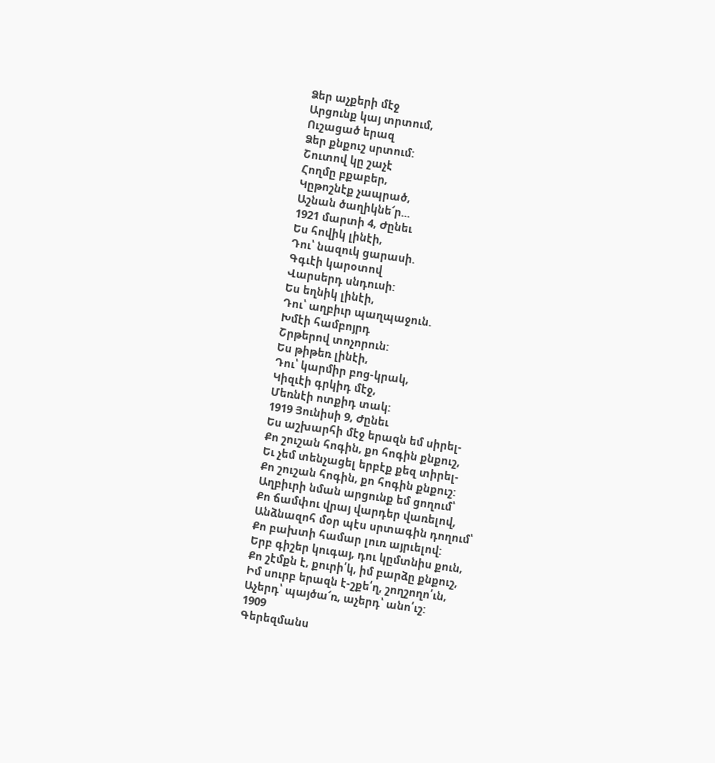Ձեր աչքերի մէջ
Արցունք կայ տրտում,
Ուշացած երազ
Ձեր քնքուշ սրտում:
Շուտով կը շաչէ
Հողմը բքաբեր,
Կըթոշնէք չապրած,
Աշնան ծաղիկնե՜ր...
1921 մարտի 4, Ժընեւ
Ես հովիկ լինէի,
Դու՝ նազուկ ցարասի.
Գգւէի կարօտով
Վարսերդ սնդուսի:
Ես եղնիկ լինէի,
Դու՝ աղբիւր պաղպաջուն.
Խմէի համբոյրդ
Շրթերով տոչորուն:
Ես թիթեռ լինէի,
Դու՝ կարմիր բոց-կրակ,
Կիզւէի գրկիդ մէջ,
Մեռնէի ոտքիդ տակ:
1919 Յունիսի 9, Ժընեւ
Ես աշխարհի մէջ երազն եմ սիրել-
Քո շուշան հոգին, քո հոգին քնքուշ,
Եւ չեմ տենչացել երբէք քեզ տիրել-
Քո շուշան հոգին, քո հոգին քնքուշ:
Աղբիւրի նման արցունք եմ ցողում՝
Քո ճամփու վրայ վարդեր վառելով,
Անձնազոհ մօր պէս սրտագին դողում՝
Քո բախտի համար լուռ այրւելով:
Երբ գիշեր կուգայ, դու կըմտնիս քուն,
Քո շէմքն է, քուրի՛կ, իմ բարձը քնքուշ,
Իմ սուրբ երազն է-շքե՛ղ, շողշողո՛ւն,
Աչերդ՝ պայծա՜ռ, աչերդ՝ անո՛ւշ:
1909
Գերեզմանս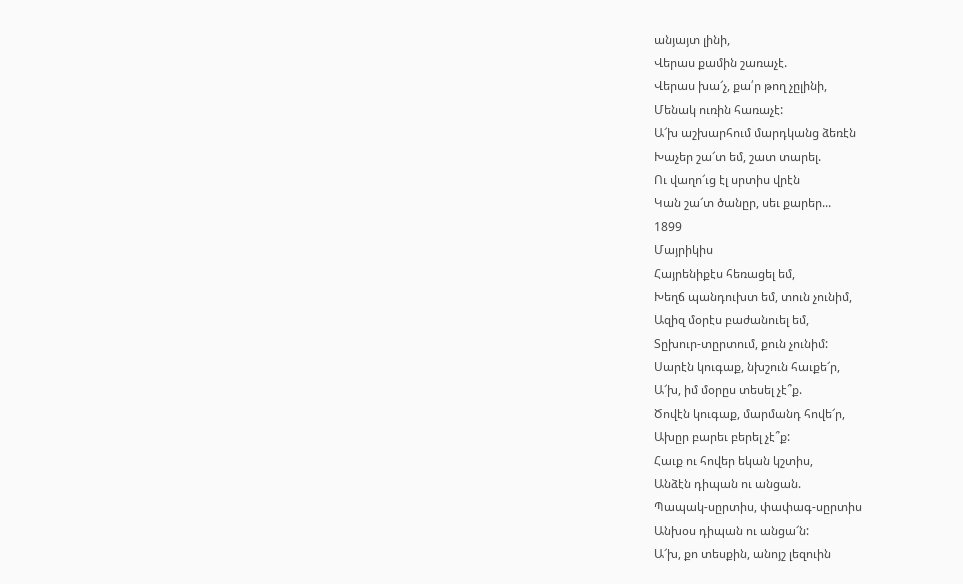անյայտ լինի,
Վերաս քամին շառաչէ.
Վերաս խա՜չ, քա՛ր թող չըլինի,
Մենակ ուռին հառաչէ:
Ա՜խ աշխարհում մարդկանց ձեռէն
Խաչեր շա՜տ եմ, շատ տարել.
Ու վաղո՜ւց էլ սրտիս վրէն
Կան շա՜տ ծանըր, սեւ քարեր...
1899
Մայրիկիս
Հայրենիքէս հեռացել եմ,
Խեղճ պանդուխտ եմ, տուն չունիմ,
Ազիզ մօրէս բաժանուել եմ,
Տըխուր-տըրտում, քուն չունիմ:
Սարէն կուգաք, նխշուն հաւքե՜ր,
Ա՜խ, իմ մօրըս տեսել չէ՞ք.
Ծովէն կուգաք, մարմանդ հովե՜ր,
Ախըր բարեւ բերել չէ՞ք:
Հաւք ու հովեր եկան կշտիս,
Անձէն դիպան ու անցան.
Պապակ-սըրտիս, փափագ-սըրտիս
Անխօս դիպան ու անցա՜ն:
Ա՜խ, քո տեսքին, անոյշ լեզուին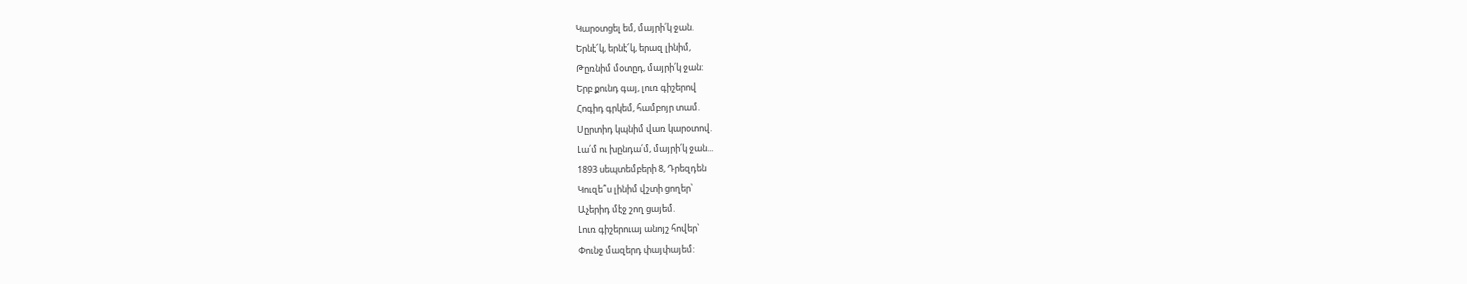Կարօտցել եմ, մայրի՛կ ջան.
Երնէ՜կ, երնէ՜կ, երազ լինիմ,
Թըռնիմ մօտըդ, մայրի՛կ ջան:
Երբ քունդ գայ, լուռ գիշերով
Հոգիդ գրկեմ, համբոյր տամ.
Սըրտիդ կպնիմ վառ կարօտով.
Լա՛մ ու խընդա՛մ, մայրի՛կ ջան...
1893 սեպտեմբերի 8, Դրեզդեն
Կուզե՞ս լինիմ վշտի ցողեր՝
Աչերիդ մէջ շող ցայեմ.
Լուռ գիշերուայ անոյշ հովեր՝
Փունջ մազերդ փայփայեմ: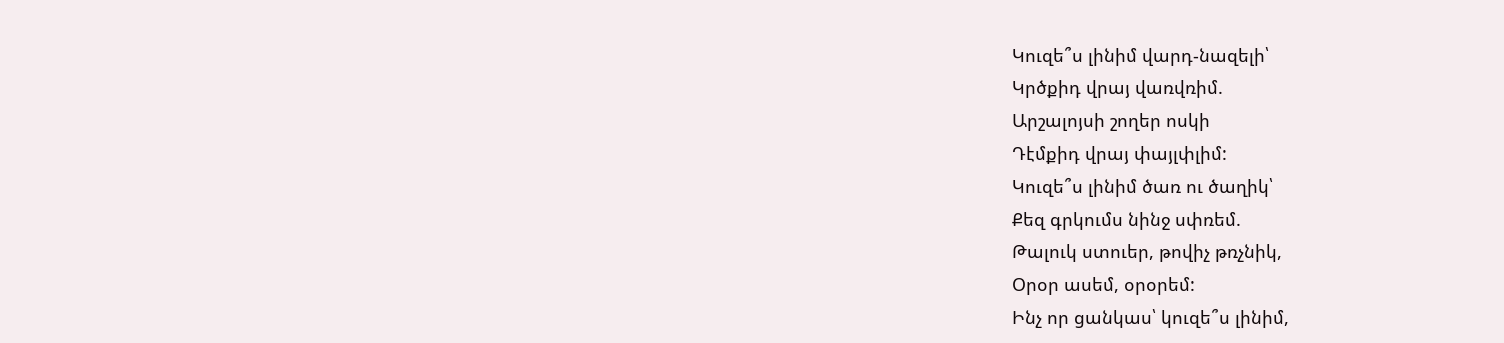Կուզե՞ս լինիմ վարդ-նազելի՝
Կրծքիդ վրայ վառվռիմ.
Արշալոյսի շողեր ոսկի
Դէմքիդ վրայ փայլփլիմ:
Կուզե՞ս լինիմ ծառ ու ծաղիկ՝
Քեզ գրկումս նինջ սփռեմ.
Թալուկ ստուեր, թովիչ թռչնիկ,
Օրօր ասեմ, օրօրեմ:
Ինչ որ ցանկաս՝ կուզե՞ս լինիմ,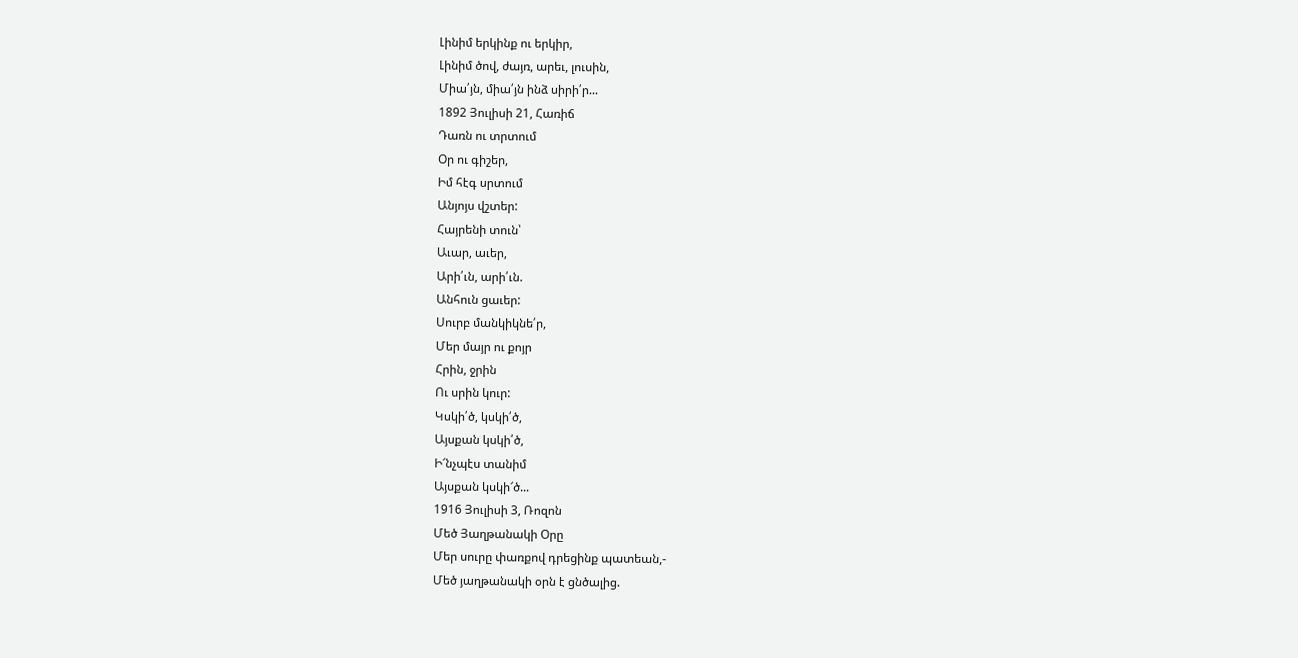Լինիմ երկինք ու երկիր,
Լինիմ ծով, ժայռ, արեւ, լուսին,
Միա՛յն, միա՛յն ինձ սիրի՛ր...
1892 Յուլիսի 21, Հառիճ
Դառն ու տրտում
Օր ու գիշեր,
Իմ հէգ սրտում
Անյոյս վշտեր:
Հայրենի տուն՝
Աւար, աւեր,
Արի՛ւն, արի՛ւն.
Անհուն ցաւեր:
Սուրբ մանկիկնե՛ր,
Մեր մայր ու քոյր
Հրին, ջրին
Ու սրին կուր:
Կսկի՛ծ, կսկի՛ծ,
Այսքան կսկի՛ծ,
Ի՜նչպէս տանիմ
Այսքան կսկի՜ծ...
1916 Յուլիսի 3, Ռոզոն
Մեծ Յաղթանակի Օրը
Մեր սուրը փառքով դրեցինք պատեան,-
Մեծ յաղթանակի օրն է ցնծալից.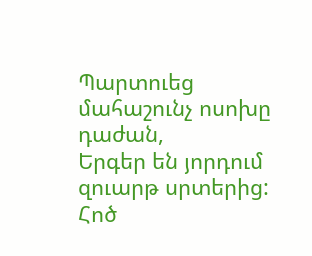Պարտուեց մահաշունչ ոսոխը դաժան,
Երգեր են յորդում զուարթ սրտերից:
Հոծ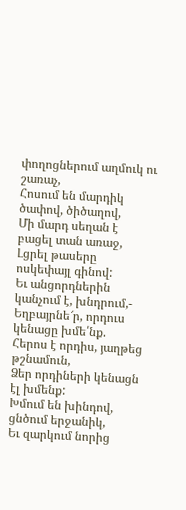փողոցներում աղմուկ ու շառաչ,
Հոսում են մարդիկ ծափով, ծիծաղով,
Մի մարդ սեղան է բացել տան առաջ,
Լցրել թասերը ոսկեփայլ գինով:
Եւ անցորդներին կանչում է, խնդրում,-
Եղբայրնե՜ր, որդուս կենացը խմե՛նք.
Հերոս է որդիս, յաղթեց թշնամուն,
Ձեր որդիների կենացն էլ խմենք:
Խմում են խինդով, ցնծում երջանիկ,
Եւ զարկում նորից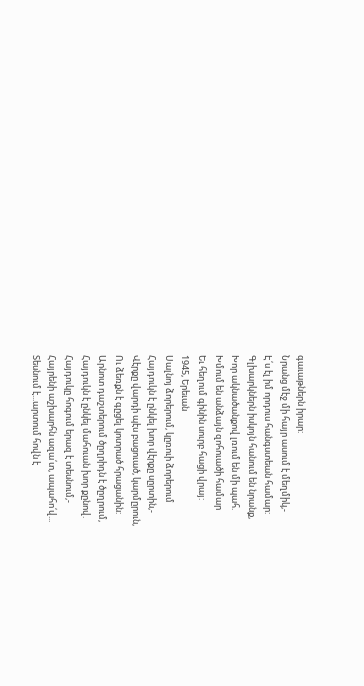գաւաթներն իրար:
Նրանց մէջ մի հայր ասում է մեղմիկ,-
Է՛ս էլ իմ որդուս հանգստեան համար:
Գլխարկներն իսկոյն հանում են նրանք,
Խոր ակնածանքով լռում են մի պահ.
Խմում են անձայն զոհուածի համար
Եւ հեղում գինին սուրբ հացի վրայ:
1945, Երեւան
Սալնոյ ձորերում, կըռուի ձորերում
Հայդուկն է ընկել խոր վէրքը սըրտին,-
Վէրքը վարդի պէս բացուած, կարմըրուն,
Ու ձեռքն է գըցել կոտրած հրացանին:
Արնոտ դաշտերում ծըղրիդն է ծըղրում,
Հայդուկն է ընկել մահուան խոր քընով.
Հայդուկը հոգում երազ է տեսնում,-
Հայրենի աշխարհն ազա՛տ, ապահո՛վ...
Տեսնում է...արտում հովն է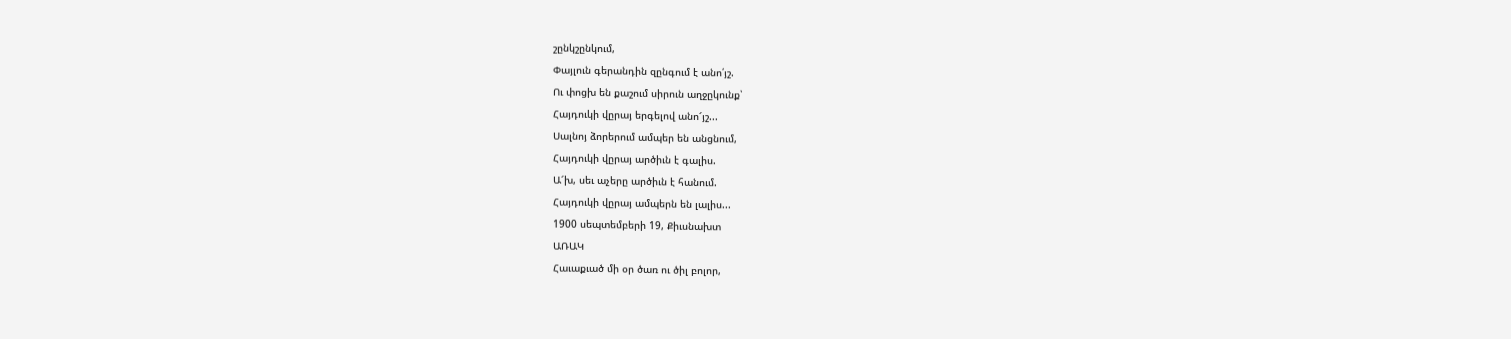շընկշընկում,
Փայլուն գերանդին զընգում է անո՛յշ.
Ու փոցխ են քաշում սիրուն աղջըկունք՝
Հայդուկի վըրայ երգելով անո՜յշ...
Սալնոյ ձորերում ամպեր են անցնում,
Հայդուկի վըրայ արծիւն է գալիս.
Ա՜խ, սեւ աչերը արծիւն է հանում.
Հայդուկի վըրայ ամպերն են լալիս...
1900 սեպտեմբերի 19, Քիւսնախտ
ԱՌԱԿ
Հաւաքւած մի օր ծառ ու ծիլ բոլոր,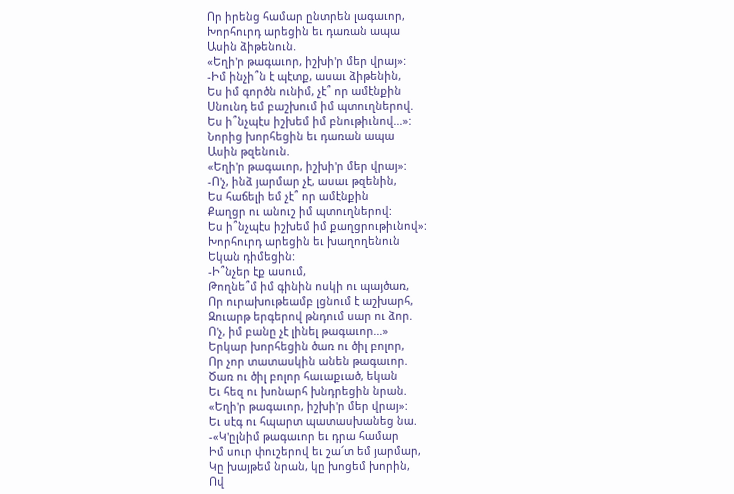Որ իրենց համար ընտրեն լագաւոր,
Խորհուրդ արեցին եւ դառան ապա
Ասին ձիթենուն.
«Եղի'ր թագաւոր, իշխի'ր մեր վրայ»:
-Իմ ինչի՞ն է պէտք, ասաւ ձիթենին,
Ես իմ գործն ունիմ, չէ՞ որ ամէնքին
Սնունդ եմ բաշխում իմ պտուղներով.
Ես ի՞նչպէս իշխեմ իմ բնութիւնով...»:
Նորից խորհեցին եւ դառան ապա
Ասին թզենուն.
«Եղի'ր թագաւոր, իշխի'ր մեր վրայ»:
-Ո'չ, ինձ յարմար չէ, ասաւ թզենին,
Ես հաճելի եմ չէ՞ որ ամէնքին
Քաղցր ու անուշ իմ պտուղներով:
Ես ի՞նչպէս իշխեմ իմ քաղցրութիւնով»:
Խորհուրդ արեցին եւ խաղողենուն
Եկան դիմեցին:
-Ի՞նչեր էք ասում,
Թողնե՞մ իմ գինին ոսկի ու պայծառ,
Որ ուրախութեամբ լցնում է աշխարհ,
Զուարթ երգերով թնդում սար ու ձոր.
Ո'չ, իմ բանը չէ լինել թագաւոր...»
Երկար խորհեցին ծառ ու ծիլ բոլոր,
Որ չոր տատասկին անեն թագաւոր.
Ծառ ու ծիլ բոլոր հաւաքւած, եկան
Եւ հեզ ու խոնարհ խնդրեցին նրան.
«Եղի'ր թագաւոր, իշխի'ր մեր վրայ»:
Եւ սէգ ու հպարտ պատասխանեց նա.
-«Կ'ըլնիմ թագաւոր եւ դրա համար
Իմ սուր փուշերով եւ շա՜տ եմ յարմար,
Կը խայթեմ նրան, կը խոցեմ խորին,
Ով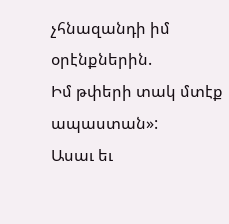չհնազանդի իմ օրէնքներին.
Իմ թփերի տակ մտէք ապաստան»:
Ասաւ եւ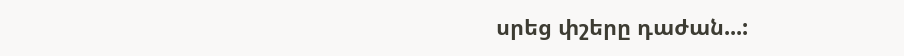սրեց փշերը դաժան...: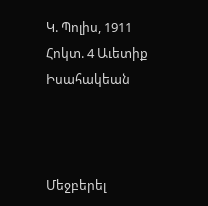Կ. Պոլիս, 1911 Հոկտ. 4 Աւետիք Իսահակեան



Մեջբերել